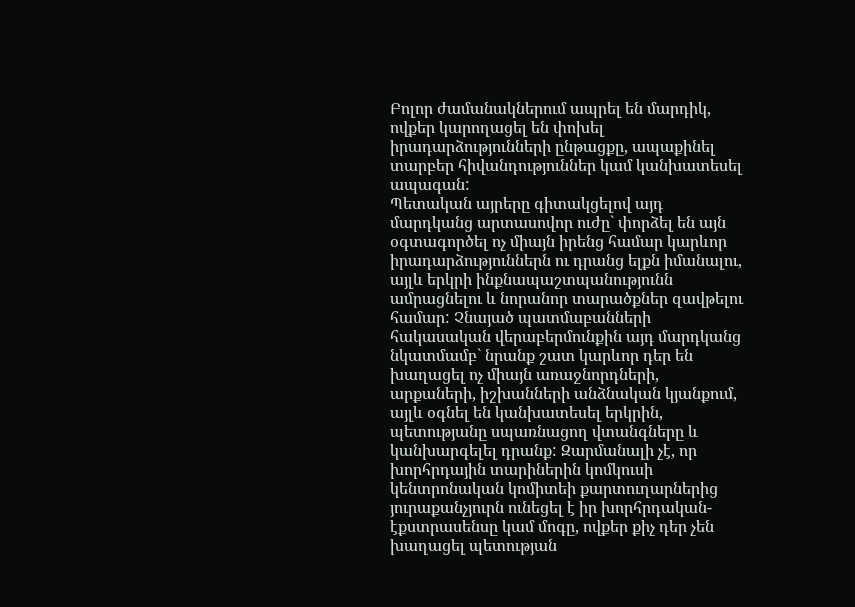Բոլոր ժամանակներում ապրել են մարդիկ, ովքեր կարողացել են փոխել իրադարձությունների ընթացքը, ապաքինել տարբեր հիվանդություններ կամ կանխատեսել ապագան:
Պետական այրերը գիտակցելով այդ մարդկանց արտասովոր ուժը` փորձել են այն օգտագործել ոչ միայն իրենց համար կարևոր իրադարձություններն ու դրանց ելքն իմանալու, այլև երկրի ինքնապաշտպանությունն ամրացնելու և նորանոր տարածքներ զավթելու համար: Չնայած պատմաբանների հակասական վերաբերմունքին այդ մարդկանց նկատմամբ` նրանք շատ կարևոր դեր են խաղացել ոչ միայն առաջնորդների, արքաների, իշխանների անձնական կյանքում, այլև օգնել են կանխատեսել երկրին, պետությանը սպառնացող վտանգները և կանխարգելել դրանք: Զարմանալի չէ, որ խորհրդային տարիներին կոմկուսի կենտրոնական կոմիտեի քարտուղարներից յուրաքանչյուրն ունեցել է իր խորհրդական-էքստրասենսը կամ մոգը, ովքեր քիչ դեր չեն խաղացել պետության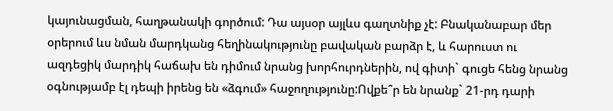կայունացման, հաղթանակի գործում: Դա այսօր այլևս գաղտնիք չէ: Բնականաբար մեր օրերում ևս նման մարդկանց հեղինակությունը բավական բարձր է, և հարուստ ու ազդեցիկ մարդիկ հաճախ են դիմում նրանց խորհուրդներին, ով գիտի` գուցե հենց նրանց օգնությամբ էլ դեպի իրենց են «ձգում» հաջողությունը:Ովքե՞ր են նրանք` 21-րդ դարի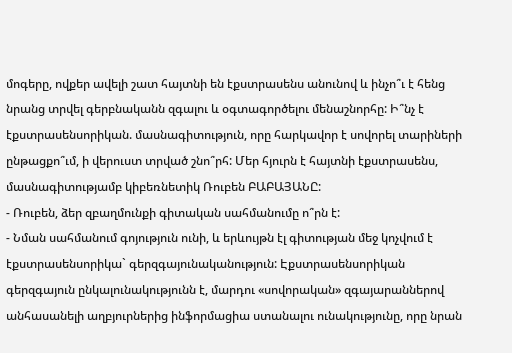մոգերը, ովքեր ավելի շատ հայտնի են էքստրասենս անունով և ինչո՞ւ է հենց նրանց տրվել գերբնականն զգալու և օգտագործելու մենաշնորհը: Ի՞նչ է էքստրասենսորիկան. մասնագիտություն, որը հարկավոր է սովորել տարիների ընթացքո՞ւմ, ի վերուստ տրված շնո՞րհ: Մեր հյուրն է հայտնի էքստրասենս, մասնագիտությամբ կիբեռնետիկ Ռուբեն ԲԱԲԱՅԱՆԸ:
- Ռուբեն, ձեր զբաղմունքի գիտական սահմանումը ո՞րն է:
- Նման սահմանում գոյություն ունի, և երևույթն էլ գիտության մեջ կոչվում է էքստրասենսորիկա` գերզգայունականություն: Էքստրասենսորիկան գերզգայուն ընկալունակությունն է, մարդու «սովորական» զգայարաններով անհասանելի աղբյուրներից ինֆորմացիա ստանալու ունակությունը, որը նրան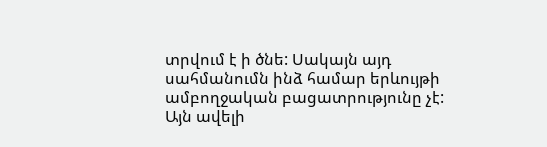տրվում է ի ծնե: Սակայն այդ սահմանումն ինձ համար երևույթի ամբողջական բացատրությունը չէ: Այն ավելի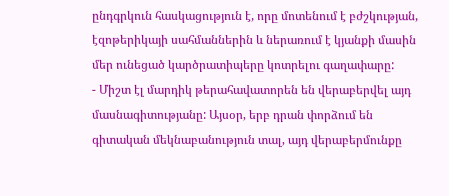ընդգրկուն հասկացություն է, որը մոտենում է բժշկության, էզոթերիկայի սահմաններին և ներառում է կյանքի մասին մեր ունեցած կարծրատիպերը կոտրելու գաղափարը:
- Միշտ էլ մարդիկ թերահավատորեն են վերաբերվել այդ մասնագիտությանը: Այսօր, երբ դրան փորձում են գիտական մեկնաբանություն տալ, այդ վերաբերմունքը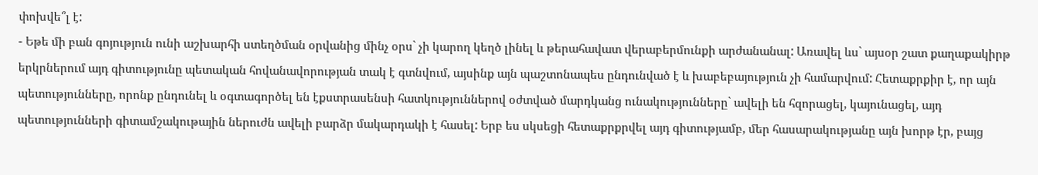փոխվե՞լ է:
- Եթե մի բան գոյություն ունի աշխարհի ստեղծման օրվանից մինչ օրս` չի կարող կեղծ լինել և թերահավատ վերաբերմունքի արժանանալ: Առավել ևս` այսօր շատ քաղաքակիրթ երկրներում այդ գիտությունը պետական հովանավորության տակ է գտնվում, այսինք այն պաշտոնապես ընդունված է և խաբեբայություն չի համարվում: Հետաքրքիր է, որ այն պետությունները, որոնք ընդունել և օգտագործել են էքստրասենսի հատկություններով օժտված մարդկանց ունակությունները` ավելի են հզորացել, կայունացել, այդ պետությունների գիտամշակութային ներուժն ավելի բարձր մակարդակի է հասել: Երբ ես սկսեցի հետաքրքրվել այդ գիտությամբ, մեր հասարակությանը այն խորթ էր, բայց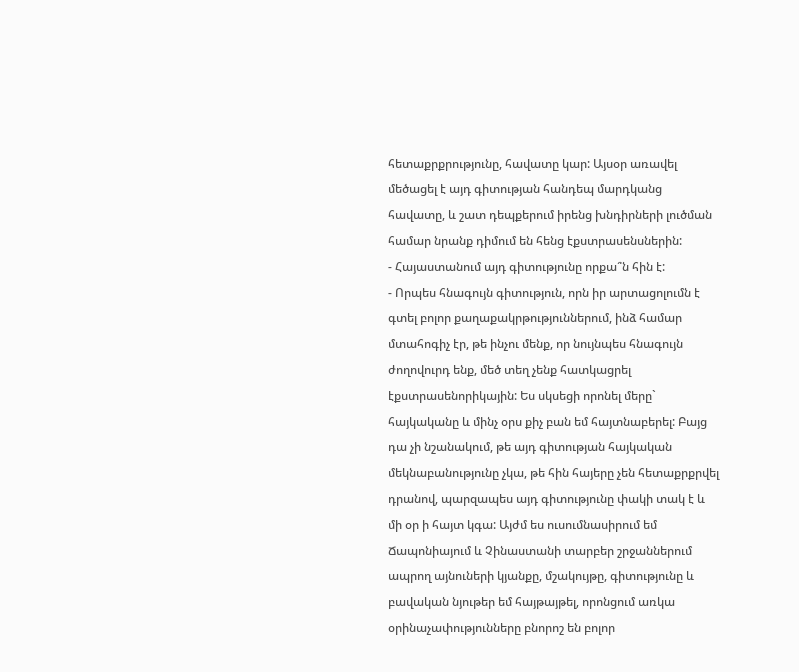հետաքրքրությունը, հավատը կար: Այսօր առավել մեծացել է այդ գիտության հանդեպ մարդկանց հավատը, և շատ դեպքերում իրենց խնդիրների լուծման համար նրանք դիմում են հենց էքստրասենսներին:
- Հայաստանում այդ գիտությունը որքա՞ն հին է:
- Որպես հնագույն գիտություն, որն իր արտացոլումն է գտել բոլոր քաղաքակրթություններում, ինձ համար մտահոգիչ էր, թե ինչու մենք, որ նույնպես հնագույն ժողովուրդ ենք, մեծ տեղ չենք հատկացրել էքստրասենորիկային: Ես սկսեցի որոնել մերը` հայկականը և մինչ օրս քիչ բան եմ հայտնաբերել: Բայց դա չի նշանակում, թե այդ գիտության հայկական մեկնաբանությունը չկա, թե հին հայերը չեն հետաքրքրվել դրանով, պարզապես այդ գիտությունը փակի տակ է և մի օր ի հայտ կգա: Այժմ ես ուսումնասիրում եմ Ճապոնիայում և Չինաստանի տարբեր շրջաններում ապրող այնուների կյանքը, մշակույթը, գիտությունը և բավական նյութեր եմ հայթայթել, որոնցում առկա օրինաչափությունները բնորոշ են բոլոր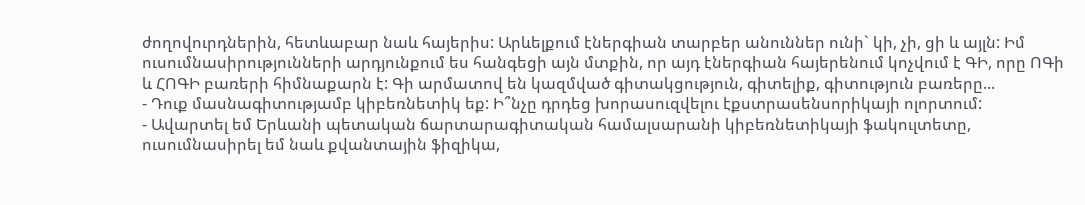ժողովուրդներին, հետևաբար նաև հայերիս: Արևելքում էներգիան տարբեր անուններ ունի` կի, չի, ցի և այլն: Իմ ուսումնասիրությունների արդյունքում ես հանգեցի այն մտքին, որ այդ էներգիան հայերենում կոչվում է ԳԻ, որը ՈԳի և ՀՈԳԻ բառերի հիմնաքարն է: Գի արմատով են կազմված գիտակցություն, գիտելիք, գիտություն բառերը...
- Դուք մասնագիտությամբ կիբեռնետիկ եք: Ի՞նչը դրդեց խորասուզվելու էքստրասենսորիկայի ոլորտում:
- Ավարտել եմ Երևանի պետական ճարտարագիտական համալսարանի կիբեռնետիկայի ֆակուլտետը, ուսումնասիրել եմ նաև քվանտային ֆիզիկա,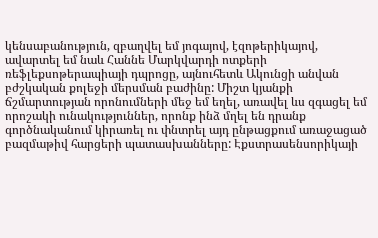կենսաբանություն, զբաղվել եմ յոգայով, էզոթերիկայով, ավարտել եմ նաև Հաննե Մարկվարդի ոտքերի ռեֆլեքսոթերապիայի դպրոցը, այնուհետև Ակունցի անվան բժշկական քոլեջի մերսման բաժինը: Միշտ կյանքի ճշմարտության որոնումների մեջ եմ եղել, առավել ևս զգացել եմ որոշակի ունակություններ, որոնք ինձ մղել են դրանք գործնականում կիրառել ու փնտրել այդ ընթացքում առաջացած բազմաթիվ հարցերի պատասխանները: Էքստրասենսորիկայի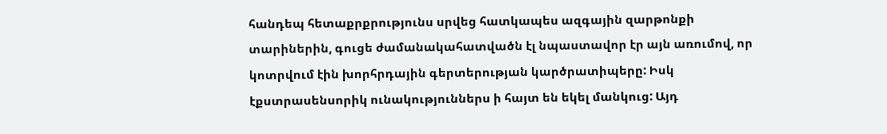հանդեպ հետաքրքրությունս սրվեց հատկապես ազգային զարթոնքի տարիներին, գուցե ժամանակահատվածն էլ նպաստավոր էր այն առումով, որ կոտրվում էին խորհրդային գերտերության կարծրատիպերը: Իսկ էքստրասենսորիկ ունակություններս ի հայտ են եկել մանկուց: Այդ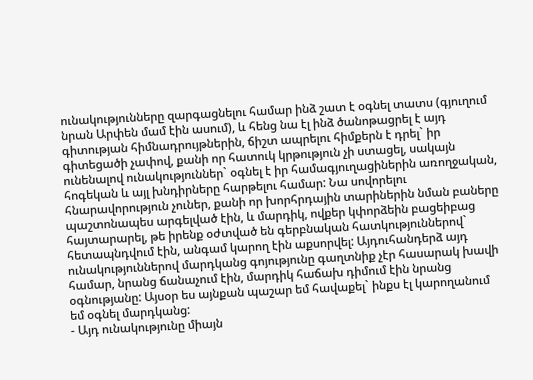ունակությունները զարգացնելու համար ինձ շատ է օգնել տատս (գյուղում նրան Արփեն մամ էին ասում), և հենց նա էլ ինձ ծանոթացրել է այդ գիտության հիմնադրույթներին, ճիշտ ապրելու հիմքերն է դրել` իր գիտեցածի չափով, քանի որ հատուկ կրթություն չի ստացել, սակայն ունենալով ունակություններ` օգնել է իր համագյուղացիներին առողջական, հոգեկան և այլ խնդիրները հարթելու համար: Նա սովորելու հնարավորություն չուներ, քանի որ խորհրդային տարիներին նման բաները պաշտոնապես արգելված էին, և մարդիկ, ովքեր կփորձեին բացեիբաց հայտարարել, թե իրենք օժտված են գերբնական հատկություններով` հետապնդվում էին, անգամ կարող էին աքսորվել: Այդուհանդերձ այդ ունակություններով մարդկանց գոյությունը գաղտնիք չէր հասարակ խավի համար, նրանց ճանաչում էին, մարդիկ հաճախ դիմում էին նրանց օգնությանը: Այսօր ես այնքան պաշար եմ հավաքել` ինքս էլ կարողանում եմ օգնել մարդկանց:
- Այդ ունակությունը միայն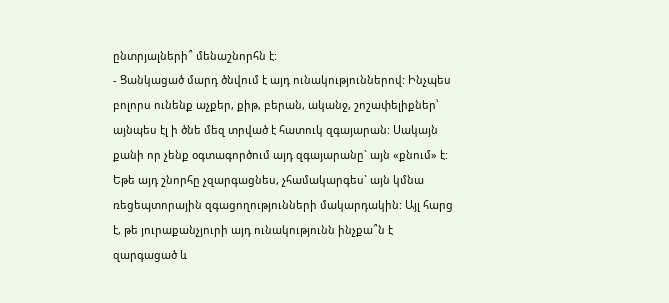ընտրյալների՞ մենաշնորհն է:
- Ցանկացած մարդ ծնվում է այդ ունակություններով: Ինչպես բոլորս ունենք աչքեր, քիթ, բերան, ականջ, շոշափելիքներ՝ այնպես էլ ի ծնե մեզ տրված է հատուկ զգայարան: Սակայն քանի որ չենք օգտագործում այդ զգայարանը` այն «քնում» է: Եթե այդ շնորհը չզարգացնես, չհամակարգես` այն կմնա ռեցեպտորային զգացողությունների մակարդակին: Այլ հարց է, թե յուրաքանչյուրի այդ ունակությունն ինչքա՞ն է զարգացած և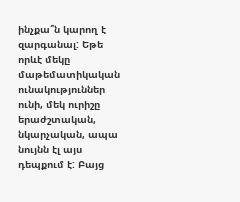ինչքա՞ն կարող է զարգանալ: Եթե որևէ մեկը մաթեմատիկական ունակություններ ունի, մեկ ուրիշը երաժշտական, նկարչական, ապա նույնն էլ այս դեպքում է: Բայց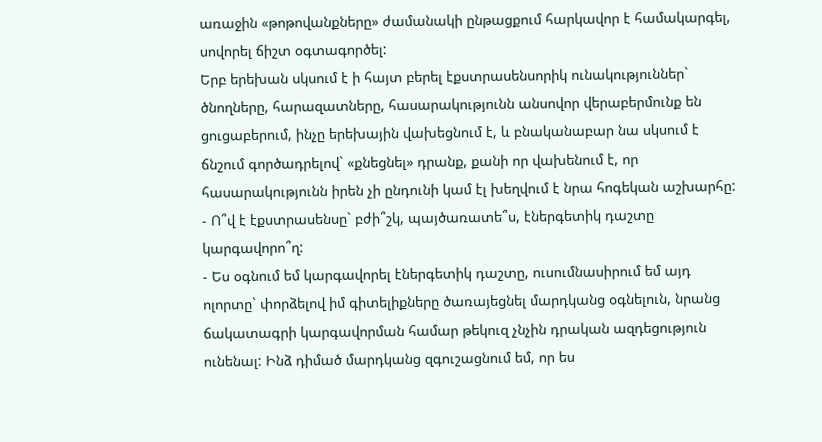առաջին «թոթովանքները» ժամանակի ընթացքում հարկավոր է համակարգել, սովորել ճիշտ օգտագործել:
Երբ երեխան սկսում է ի հայտ բերել էքստրասենսորիկ ունակություններ` ծնողները, հարազատները, հասարակությունն անսովոր վերաբերմունք են ցուցաբերում, ինչը երեխային վախեցնում է, և բնականաբար նա սկսում է ճնշում գործադրելով` «քնեցնել» դրանք, քանի որ վախենում է, որ հասարակությունն իրեն չի ընդունի կամ էլ խեղվում է նրա հոգեկան աշխարհը:
- Ո՞վ է էքստրասենսը` բժի՞շկ, պայծառատե՞ս, էներգետիկ դաշտը կարգավորո՞ղ:
- Ես օգնում եմ կարգավորել էներգետիկ դաշտը, ուսումնասիրում եմ այդ ոլորտը` փորձելով իմ գիտելիքները ծառայեցնել մարդկանց օգնելուն, նրանց ճակատագրի կարգավորման համար թեկուզ չնչին դրական ազդեցություն ունենալ: Ինձ դիմած մարդկանց զգուշացնում եմ, որ ես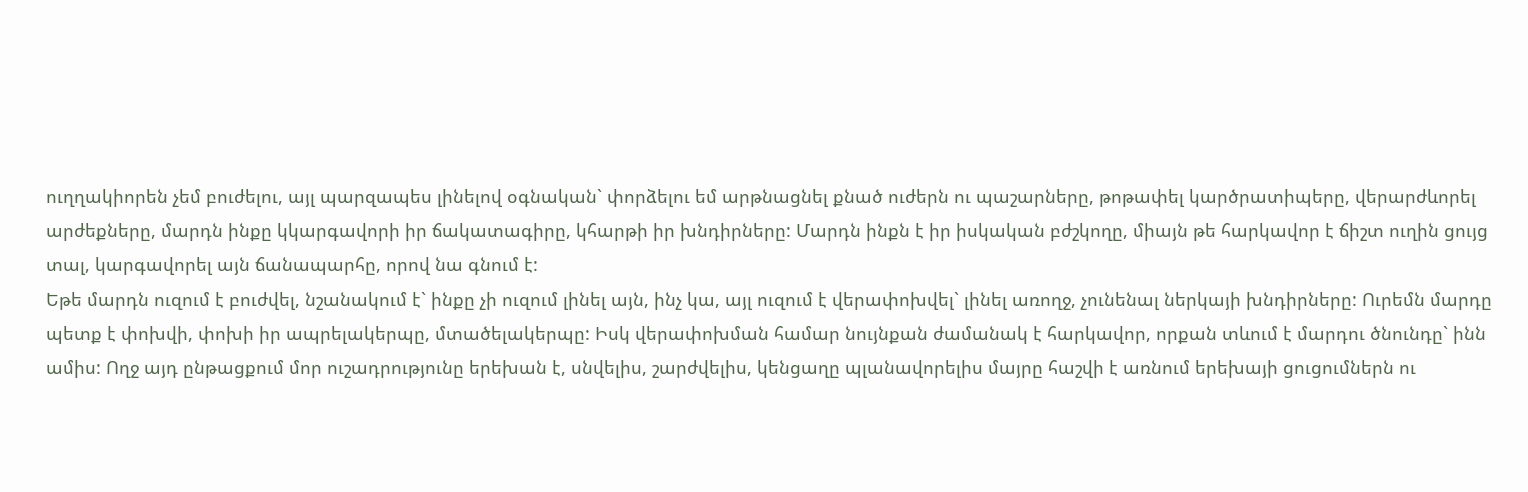ուղղակիորեն չեմ բուժելու, այլ պարզապես լինելով օգնական` փորձելու եմ արթնացնել քնած ուժերն ու պաշարները, թոթափել կարծրատիպերը, վերարժևորել արժեքները, մարդն ինքը կկարգավորի իր ճակատագիրը, կհարթի իր խնդիրները: Մարդն ինքն է իր իսկական բժշկողը, միայն թե հարկավոր է ճիշտ ուղին ցույց տալ, կարգավորել այն ճանապարհը, որով նա գնում է:
Եթե մարդն ուզում է բուժվել, նշանակում է` ինքը չի ուզում լինել այն, ինչ կա, այլ ուզում է վերափոխվել` լինել առողջ, չունենալ ներկայի խնդիրները: Ուրեմն մարդը պետք է փոխվի, փոխի իր ապրելակերպը, մտածելակերպը: Իսկ վերափոխման համար նույնքան ժամանակ է հարկավոր, որքան տևում է մարդու ծնունդը` ինն ամիս: Ողջ այդ ընթացքում մոր ուշադրությունը երեխան է, սնվելիս, շարժվելիս, կենցաղը պլանավորելիս մայրը հաշվի է առնում երեխայի ցուցումներն ու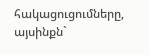հակացուցումները, այսինքն`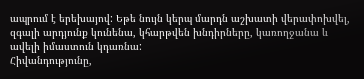ապրում է երեխայով: Եթե նույն կերպ մարդն աշխատի վերափոխվել, զգալի արդյունք կունենա, կհարթվեն խնդիրները, կառողջանա և ավելի իմաստուն կդառնա:
Հիվանդությունը,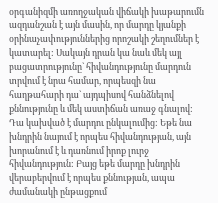օրգանիզմի առողջական վիճակի խաթարումն ազդանշան է այն մասին, որ մարդը կյանքի օրինաչափություններից որոշակի շեղումներ է կատարել: Սակայն դրան կա նաև մեկ այլ բացատրությունը` հիվանդությունը մարդուն տրվում է նրա համար, որպեսզի նա հաղթահարի դա` այդպիսով հանձնելով քննությունը և մեկ աստիճան առաջ գնալով: Դա կախված է մարդու ընկալումից: Եթե նա խնդրին նայում է որպես հիվանդության, այն խորանում է և դառնում իրոք լուրջ հիվանդություն: Բայց եթե մարդը խնդրին վերաբերվում է որպես քննության, ապա ժամանակի ընթացքում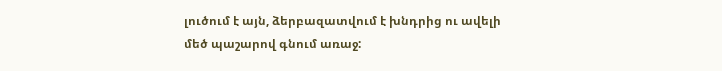լուծում է այն, ձերբազատվում է խնդրից ու ավելի մեծ պաշարով գնում առաջ: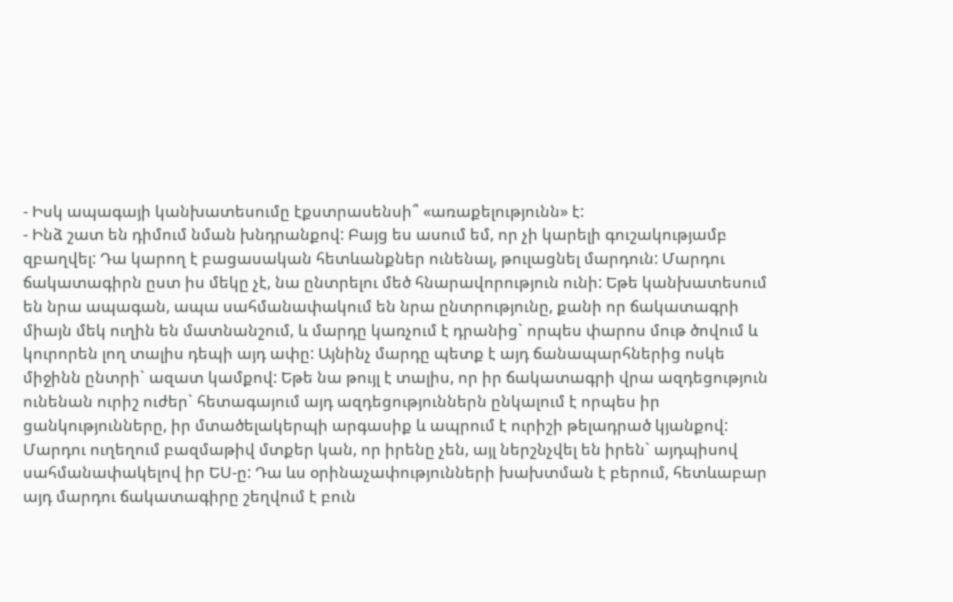- Իսկ ապագայի կանխատեսումը էքստրասենսի՞ «առաքելությունն» է:
- Ինձ շատ են դիմում նման խնդրանքով: Բայց ես ասում եմ, որ չի կարելի գուշակությամբ զբաղվել: Դա կարող է բացասական հետևանքներ ունենալ, թուլացնել մարդուն: Մարդու ճակատագիրն ըստ իս մեկը չէ, նա ընտրելու մեծ հնարավորություն ունի: Եթե կանխատեսում են նրա ապագան, ապա սահմանափակում են նրա ընտրությունը, քանի որ ճակատագրի միայն մեկ ուղին են մատնանշում, և մարդը կառչում է դրանից` որպես փարոս մութ ծովում և կուրորեն լող տալիս դեպի այդ ափը: Այնինչ մարդը պետք է այդ ճանապարհներից ոսկե միջինն ընտրի` ազատ կամքով: Եթե նա թույլ է տալիս, որ իր ճակատագրի վրա ազդեցություն ունենան ուրիշ ուժեր` հետագայում այդ ազդեցություններն ընկալում է որպես իր ցանկությունները, իր մտածելակերպի արգասիք և ապրում է ուրիշի թելադրած կյանքով: Մարդու ուղեղում բազմաթիվ մտքեր կան, որ իրենը չեն, այլ ներշնչվել են իրեն` այդպիսով սահմանափակելով իր ԵՍ-ը: Դա ևս օրինաչափությունների խախտման է բերում, հետևաբար այդ մարդու ճակատագիրը շեղվում է բուն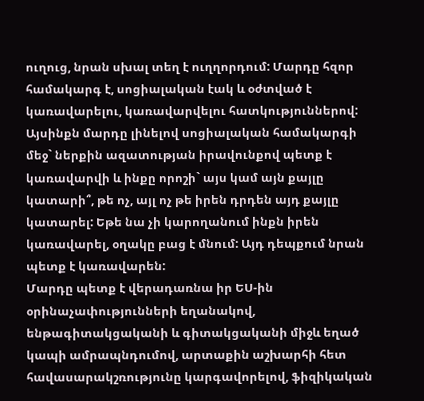ուղուց, նրան սխալ տեղ է ուղղորդում: Մարդը հզոր համակարգ է, սոցիալական էակ և օժտված է կառավարելու, կառավարվելու հատկություններով: Այսինքն մարդը լինելով սոցիալական համակարգի մեջ` ներքին ազատության իրավունքով պետք է կառավարվի և ինքը որոշի` այս կամ այն քայլը կատարի՞, թե ոչ, այլ ոչ թե իրեն դրդեն այդ քայլը կատարել: Եթե նա չի կարողանում ինքն իրեն կառավարել, օղակը բաց է մնում: Այդ դեպքում նրան պետք է կառավարեն:
Մարդը պետք է վերադառնա իր ԵՍ-ին օրինաչափությունների եղանակով, ենթագիտակցականի և գիտակցականի միջև եղած կապի ամրապնդումով, արտաքին աշխարհի հետ հավասարակշռությունը կարգավորելով, ֆիզիկական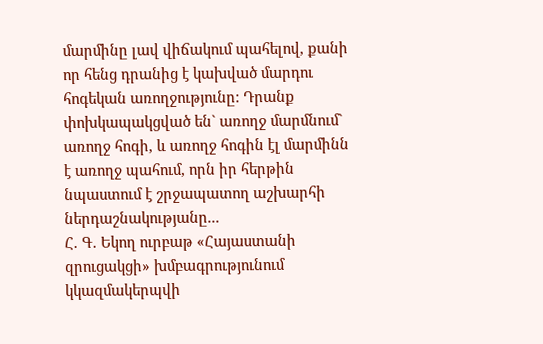մարմինը լավ վիճակում պահելով, քանի որ հենց դրանից է կախված մարդու հոգեկան առողջությունը: Դրանք փոխկապակցված են` առողջ մարմնում` առողջ հոգի, և առողջ հոգին էլ մարմինն է առողջ պահում, որն իր հերթին նպաստում է շրջապատող աշխարհի ներդաշնակությանը...
Հ. Գ. Եկող ուրբաթ «Հայաստանի զրուցակցի» խմբագրությունում կկազմակերպվի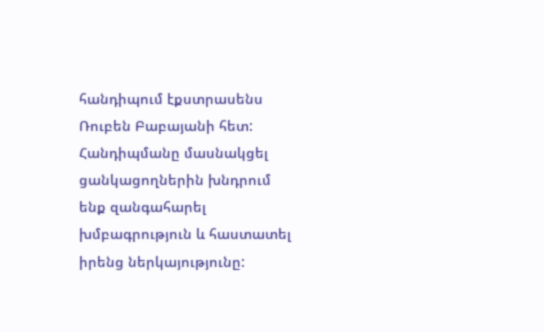հանդիպում էքստրասենս Ռուբեն Բաբայանի հետ: Հանդիպմանը մասնակցել ցանկացողներին խնդրում ենք զանգահարել խմբագրություն և հաստատել իրենց ներկայությունը: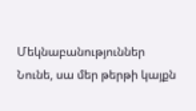Մեկնաբանություններ
Նունե, սա մեր թերթի կայքն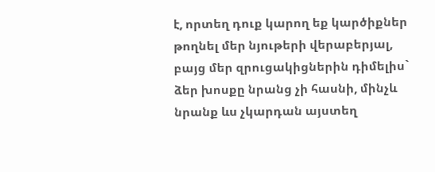է, որտեղ դուք կարող եք կարծիքներ թողնել մեր նյութերի վերաբերյալ, բայց մեր զրուցակիցներին դիմելիս` ձեր խոսքը նրանց չի հասնի, մինչև նրանք ևս չկարդան այստեղ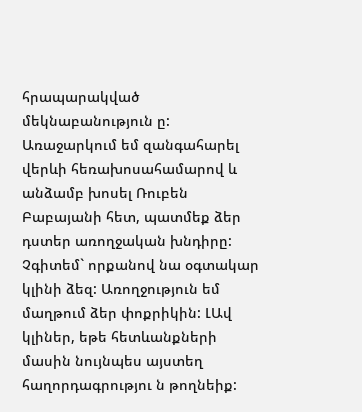հրապարակված մեկնաբանություն ը: Առաջարկում եմ զանգահարել վերևի հեռախոսահամարով և անձամբ խոսել Ռուբեն Բաբայանի հետ, պատմեք ձեր դստեր առողջական խնդիրը: Չգիտեմ` որքանով նա օգտակար կլինի ձեզ: Առողջություն եմ մաղթում ձեր փոքրիկին: ԼԱվ կլիներ, եթե հետևանքների մասին նույնպես այստեղ հաղորդագրությու ն թողնեիք: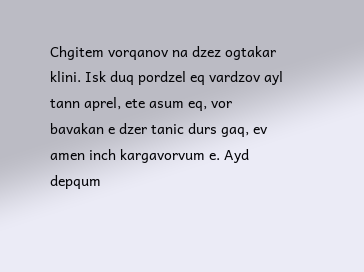Chgitem vorqanov na dzez ogtakar klini. Isk duq pordzel eq vardzov ayl tann aprel, ete asum eq, vor bavakan e dzer tanic durs gaq, ev amen inch kargavorvum e. Ayd depqum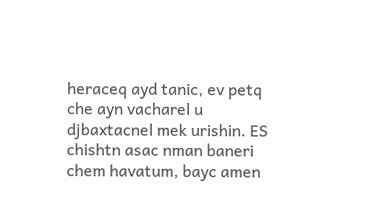heraceq ayd tanic, ev petq che ayn vacharel u djbaxtacnel mek urishin. ES chishtn asac nman baneri chem havatum, bayc amen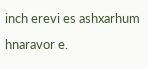inch erevi es ashxarhum hnaravor e.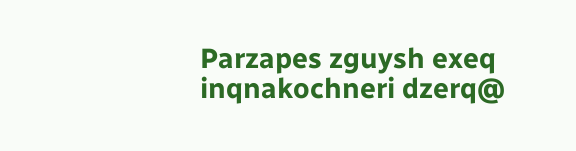Parzapes zguysh exeq inqnakochneri dzerq@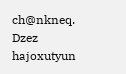ch@nkneq. Dzez hajoxutyun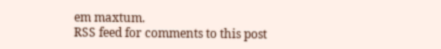em maxtum.
RSS feed for comments to this post